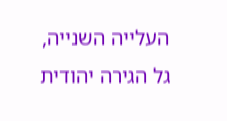העלייה השנייה, גל הגירה יהודית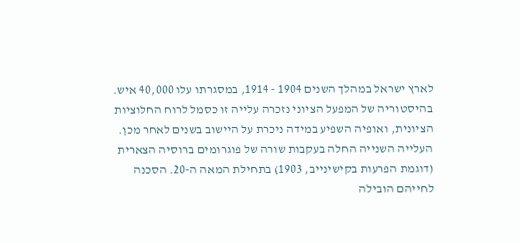לארץ ישראל במהלך השנים 1904 - 1914, במסגרתו עלו 40,000 איש. בהיסטוריה של המפעל הציוני נזכרה עלייה זו כסמל לרוח החלוציות הציונית, ואופיה השפיע במידה ניכרת על היישוב בשנים לאחר מכן.
העלייה השנייה החלה בעקבות שורה של פוגרומים ברוסיה הצארית (דוגמת הפרעות בקישינייב, 1903) בתחילת המאה ה-20. הסכנה לחייהם הובילה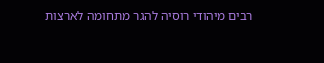רבים מיהודי רוסיה להגר מתחומה לארצות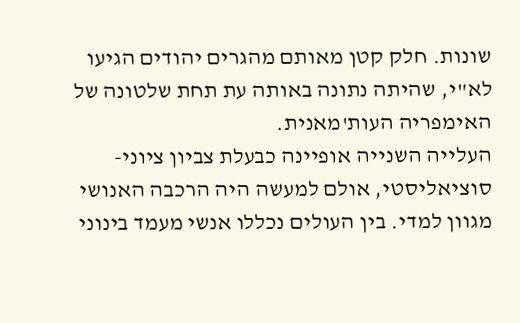שונות. חלק קטן מאותם מהגרים יהודים הגיעו לא"י, שהיתה נתונה באותה עת תחת שלטונה של האימפריה העות'מאנית.
העלייה השנייה אופיינה כבעלת צביון ציוני-סוציאליסטי, אולם למעשה היה הרכבה האנושי מגוון למדי. בין העולים נכללו אנשי מעמד בינוני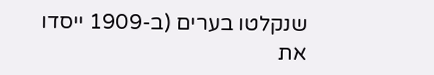שנקלטו בערים (ב-1909 ייסדו את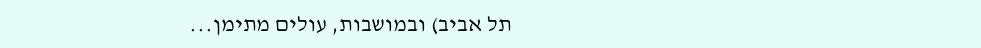תל אביב) ובמושבות, עולים מתימן...